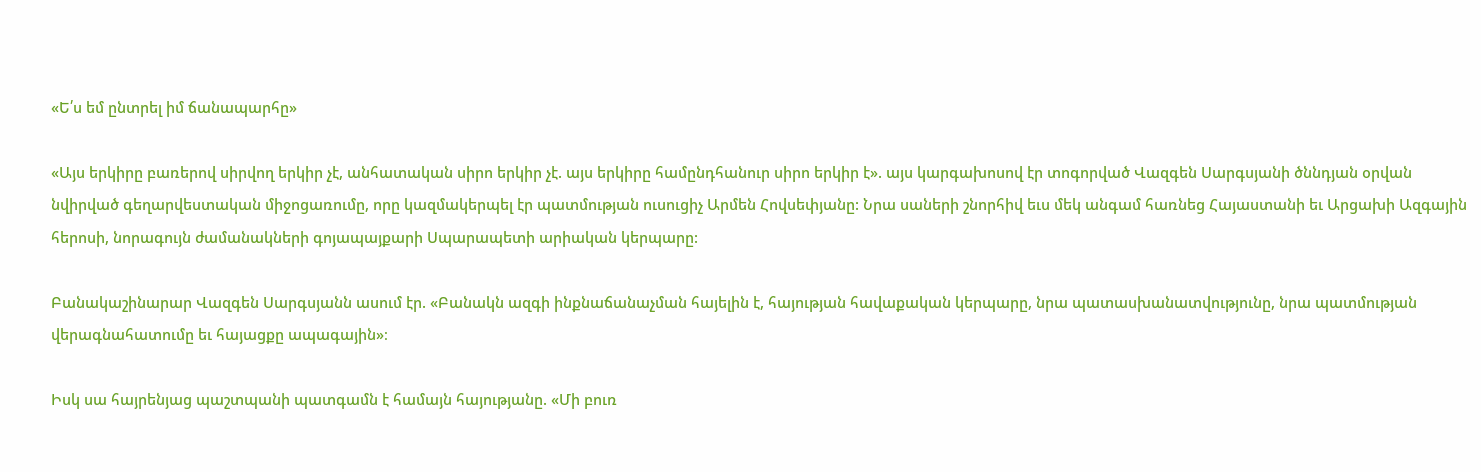«Ե՛ս եմ ընտրել իմ ճանապարհը»

«Այս երկիրը բառերով սիրվող երկիր չէ, անհատական սիրո երկիր չէ. այս երկիրը համընդհանուր սիրո երկիր է». այս կարգախոսով էր տոգորված Վազգեն Սարգսյանի ծննդյան օրվան նվիրված գեղարվեստական միջոցառումը, որը կազմակերպել էր պատմության ուսուցիչ Արմեն Հովսեփյանը: Նրա սաների շնորհիվ եւս մեկ անգամ հառնեց Հայաստանի եւ Արցախի Ազգային հերոսի, նորագույն ժամանակների գոյապայքարի Սպարապետի արիական կերպարը:

Բանակաշինարար Վազգեն Սարգսյանն ասում էր. «Բանակն ազգի ինքնաճանաչման հայելին է, հայության հավաքական կերպարը, նրա պատասխանատվությունը, նրա պատմության վերագնահատումը եւ հայացքը ապագային»։

Իսկ սա հայրենյաց պաշտպանի պատգամն է համայն հայությանը. «Մի բուռ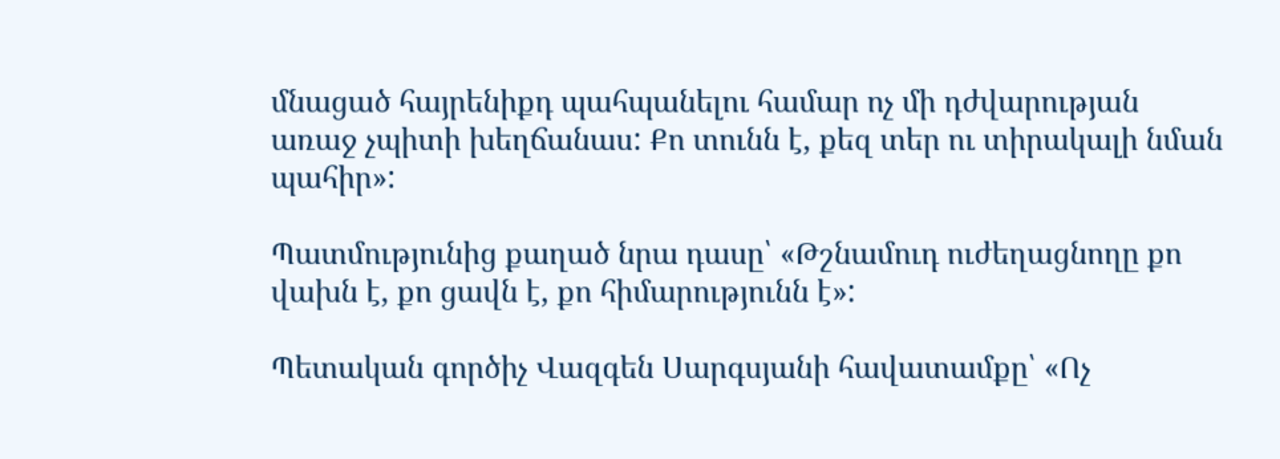մնացած հայրենիքդ պահպանելու համար ոչ մի դժվարության առաջ չպիտի խեղճանաս: Քո տունն է, քեզ տեր ու տիրակալի նման պահիր»:

Պատմությունից քաղած նրա դասը՝ «Թշնամուդ ուժեղացնողը քո վախն է, քո ցավն է, քո հիմարությունն է»:

Պետական գործիչ Վազգեն Սարգսյանի հավատամքը՝ «Ոչ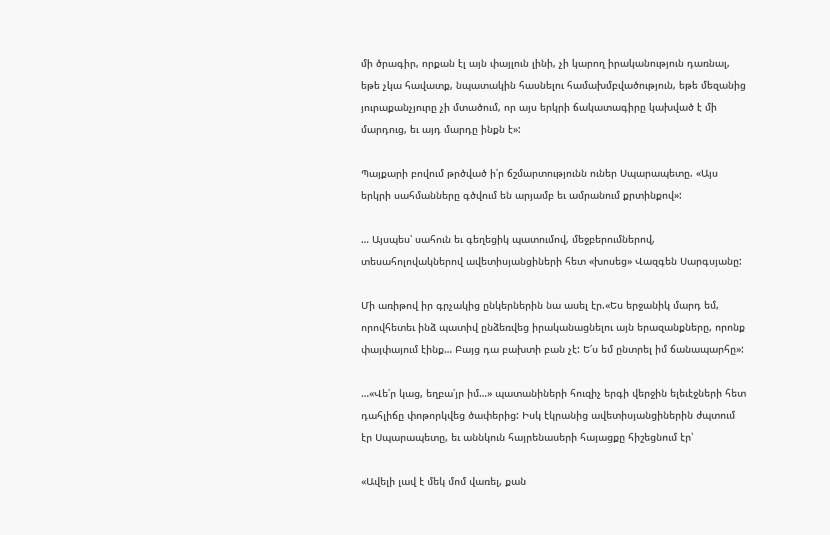մի ծրագիր, որքան էլ այն փայլուն լինի, չի կարող իրականություն դառնալ, եթե չկա հավատք, նպատակին հասնելու համախմբվածություն, եթե մեզանից յուրաքանչյուրը չի մտածում, որ այս երկրի ճակատագիրը կախված է մի մարդուց, եւ այդ մարդը ինքն է»:

Պայքարի բովում թրծված ի՛ր ճշմարտությունն ուներ Սպարապետը. «Այս երկրի սահմանները գծվում են արյամբ եւ ամրանում քրտինքով»:

… Այսպես՝ սահուն եւ գեղեցիկ պատումով, մեջբերումներով, տեսահոլովակներով ավետիսյանցիների հետ «խոսեց» Վազգեն Սարգսյանը:

Մի առիթով իր գրչակից ընկերներին նա ասել էր.«Ես երջանիկ մարդ եմ, որովհետեւ ինձ պատիվ ընձեռվեց իրականացնելու այն երազանքները, որոնք փայփայում էինք… Բայց դա բախտի բան չէ: Ե՛ս եմ ընտրել իմ ճանապարհը»:

…«Վե՛ր կաց, եղբա՛յր իմ…» պատանիների հուզիչ երգի վերջին ելեւէջների հետ դահլիճը փոթորկվեց ծափերից: Իսկ էկրանից ավետիսյանցիներին ժպտում էր Սպարապետը, եւ աննկուն հայրենասերի հայացքը հիշեցնում էր՝

«Ավելի լավ է մեկ մոմ վառել, քան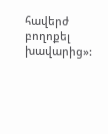հավերժ բողոքել խավարից»: